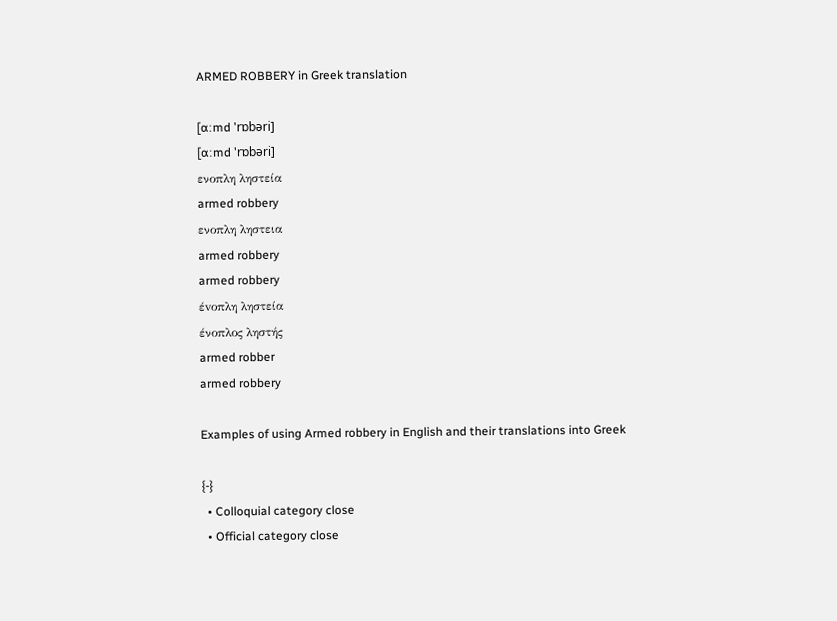ARMED ROBBERY in Greek translation

[ɑːmd 'rɒbəri]
[ɑːmd 'rɒbəri]
ενοπλη ληστεία
armed robbery
ενοπλη ληστεια
armed robbery
armed robbery
έvοπλη ληστεία
ένοπλος ληστής
armed robber
armed robbery

Examples of using Armed robbery in English and their translations into Greek

{-}
  • Colloquial category close
  • Official category close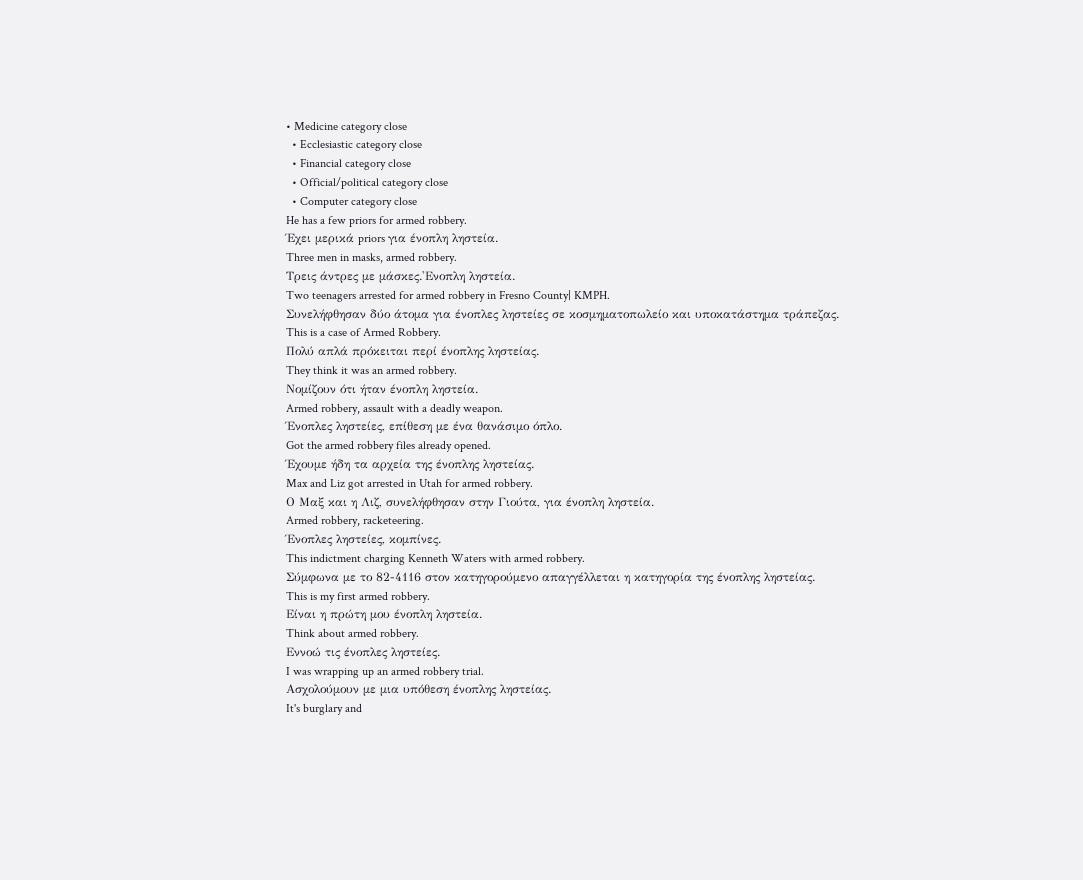• Medicine category close
  • Ecclesiastic category close
  • Financial category close
  • Official/political category close
  • Computer category close
He has a few priors for armed robbery.
Έχει μερικά priors για ένοπλη ληστεία.
Three men in masks, armed robbery.
Τρεις άντρες με μάσκες.'Ενοπλη ληστεία.
Two teenagers arrested for armed robbery in Fresno County| KMPH.
Συνελήφθησαν δύο άτομα για ένοπλες ληστείες σε κοσμηματοπωλείο και υποκατάστημα τράπεζας.
This is a case of Armed Robbery.
Πολύ απλά πρόκειται περί ένοπλης ληστείας.
They think it was an armed robbery.
Νομίζουν ότι ήταν ένοπλη ληστεία.
Armed robbery, assault with a deadly weapon.
Ένοπλες ληστείες, επίθεση με ένα θανάσιμο όπλο.
Got the armed robbery files already opened.
Έχουμε ήδη τα αρχεία της ένοπλης ληστείας.
Max and Liz got arrested in Utah for armed robbery.
Ο Μαξ και η Λιζ, συνελήφθησαν στην Γιούτα, για ένοπλη ληστεία.
Armed robbery, racketeering.
Ένοπλες ληστείες, κομπίνες.
This indictment charging Kenneth Waters with armed robbery.
Σύμφωνα με το 82-4116 στον κατηγορούμενο απαγγέλλεται η κατηγορία της ένοπλης ληστείας.
This is my first armed robbery.
Είναι η πρώτη μου ένοπλη ληστεία.
Think about armed robbery.
Εννοώ τις ένοπλες ληστείες.
I was wrapping up an armed robbery trial.
Ασχολούμουν με μια υπόθεση ένοπλης ληστείας.
It's burglary and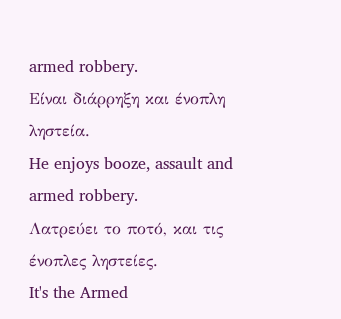armed robbery.
Είναι διάρρηξη και ένοπλη ληστεία.
He enjoys booze, assault and armed robbery.
Λατρεύει το ποτό, και τις ένοπλες ληστείες.
It's the Armed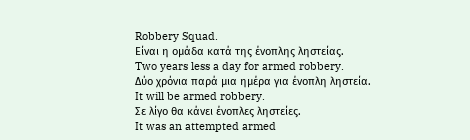Robbery Squad.
Είναι η ομάδα κατά της ένοπλης ληστείας.
Two years less a day for armed robbery.
Δύο χρόνια παρά μια ημέρα για ένοπλη ληστεία.
It will be armed robbery.
Σε λίγο θα κάνει ένοπλες ληστείες.
It was an attempted armed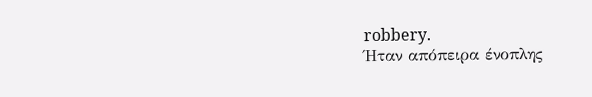robbery.
Ήταν απόπειρα ένοπλης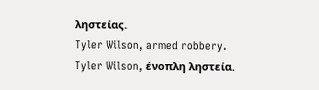ληστείας.
Tyler Wilson, armed robbery.
Tyler Wilson, ένοπλη ληστεία.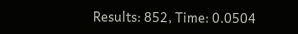Results: 852, Time: 0.0504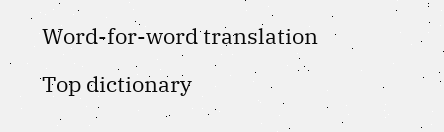Word-for-word translation

Top dictionary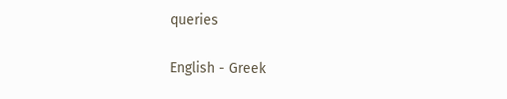queries

English - Greek